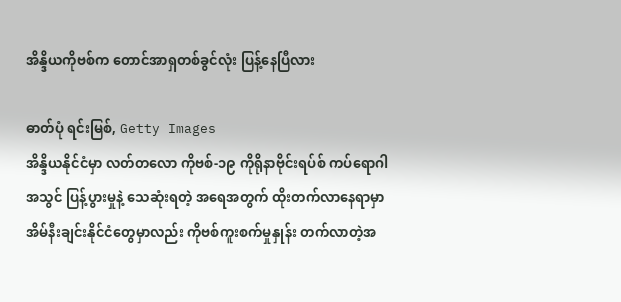အိန္ဒိယကိုဗစ်က တောင်အာရှတစ်ခွင်လုံး ပြန့်နေပြီလား

ဓာတ်ပုံ ရင်းမြစ်, Getty Images
အိန္ဒိယနိုင်ငံမှာ လတ်တလော ကိုဗစ်-၁၉ ကိုရိုနာဗိုင်းရပ်စ် ကပ်ရောဂါအသွင် ပြန့်ပွားမှုနဲ့ သေဆုံးရတဲ့ အရေအတွက် ထိုးတက်လာနေရာမှာ အိမ်နီးချင်းနိုင်ငံတွေမှာလည်း ကိုဗစ်ကူးစက်မှုနှုန်း တက်လာတဲ့အ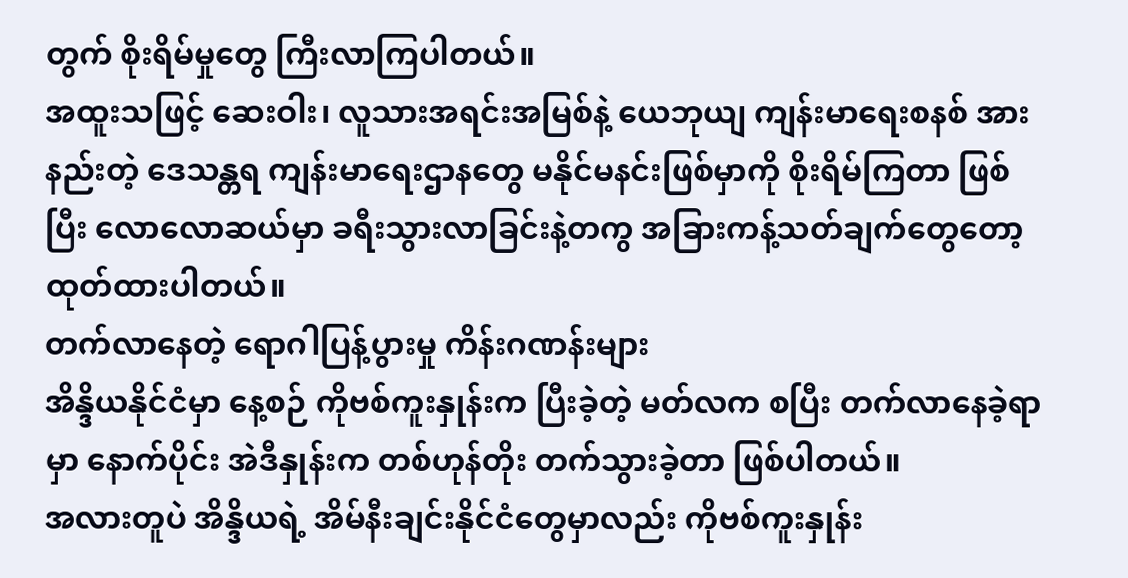တွက် စိုးရိမ်မှုတွေ ကြီးလာကြပါတယ်။
အထူးသဖြင့် ဆေးဝါး၊ လူသားအရင်းအမြစ်နဲ့ ယေဘုယျ ကျန်းမာရေးစနစ် အားနည်းတဲ့ ဒေသန္တရ ကျန်းမာရေးဌာနတွေ မနိုင်မနင်းဖြစ်မှာကို စိုးရိမ်ကြတာ ဖြစ်ပြီး လောလောဆယ်မှာ ခရီးသွားလာခြင်းနဲ့တကွ အခြားကန့်သတ်ချက်တွေတော့ ထုတ်ထားပါတယ်။
တက်လာနေတဲ့ ရောဂါပြန့်ပွားမှု ကိန်းဂဏန်းများ
အိန္ဒိယနိုင်ငံမှာ နေ့စဉ် ကိုဗစ်ကူးနှုန်းက ပြီးခဲ့တဲ့ မတ်လက စပြီး တက်လာနေခဲ့ရာမှာ နောက်ပိုင်း အဲဒီနှုန်းက တစ်ဟုန်တိုး တက်သွားခဲ့တာ ဖြစ်ပါတယ်။
အလားတူပဲ အိန္ဒိယရဲ့ အိမ်နီးချင်းနိုင်ငံတွေမှာလည်း ကိုဗစ်ကူးနှုန်း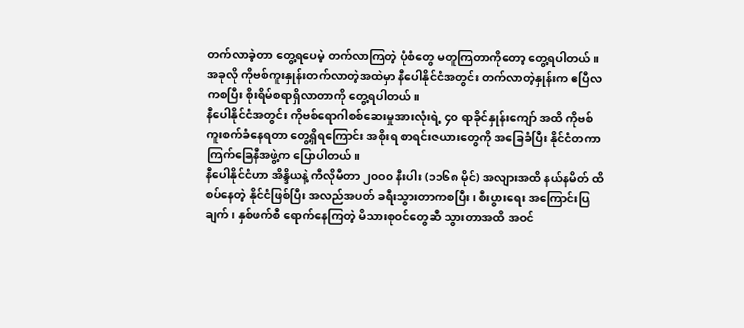တက်လာခဲ့တာ တွေ့ရပေမဲ့ တက်လာကြတဲ့ ပုံစံတွေ မတူကြတာကိုတော့ တွေ့ရပါတယ်။
အခုလို ကိုဗစ်ကူးနှုန်းတက်လာတဲ့အထဲမှာ နီပေါနိုင်ငံအတွင်း တက်လာတဲ့နှုန်းက ဧပြီလ ကစပြီး စိုးရိမ်စရာရှိလာတာကို တွေ့ရပါတယ်။
နီပေါနိုင်ငံအတွင်း ကိုဗစ်ရောဂါစစ်ဆေးမှုအားလုံးရဲ့ ၄၀ ရာခိုင်နှုန်းကျော် အထိ ကိုဗစ်ကူးစက်ခံနေရတာ တွေ့ရှိရကြောင်း အစိုးရ စာရင်းဇယားတွေကို အခြေခံပြီး နိုင်ငံတကာ ကြက်ခြေနီအဖွဲ့က ပြောပါတယ်။
နီပေါနိုင်ငံဟာ အိန္ဒိယနဲ့ ကီလိုမီတာ ၂၀ဝ၀ နီးပါး (၁၁၆၈ မိုင်) အလျားအထိ နယ်နမိတ် ထိစပ်နေတဲ့ နိုင်ငံဖြစ်ပြီး အလည်အပတ် ခရီးသွားတာကစပြီး၊ စီးပွားရေး အကြောင်းပြချက်၊ နှစ်ဖက်စီ ရောက်နေကြတဲ့ မိသားစုဝင်တွေဆီ သွားတာအထိ အဝင်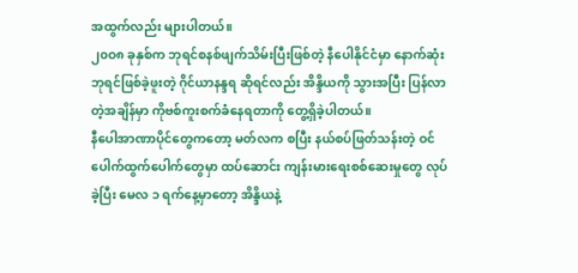အထွက်လည်း များပါတယ်။
၂၀ဝ၈ ခုနှစ်က ဘုရင်စနစ်ဖျက်သိမ်းပြီးဖြစ်တဲ့ နီပေါနိုင်ငံမှာ နောက်ဆုံး ဘုရင်ဖြစ်ခဲ့ဖူးတဲ့ ဂိုင်ယာနန္ဒရ ဆိုရင်လည်း အိန္ဒိယကို သွားအပြီး ပြန်လာတဲ့အချိန်မှာ ကိုဗစ်ကူးစက်ခံနေရတာကို တွေ့ရှိခဲ့ပါတယ်။
နီပေါအာဏာပိုင်တွေကတော့ မတ်လက စပြီး နယ်စပ်ဖြတ်သန်းတဲ့ ဝင်ပေါက်ထွက်ပေါက်တွေမှာ ထပ်ဆောင်း ကျန်းမားရေးစစ်ဆေးမှုတွေ လုပ်ခဲ့ပြီး မေလ ၁ ရက်နေ့မှာတော့ အိန္ဒိယနဲ့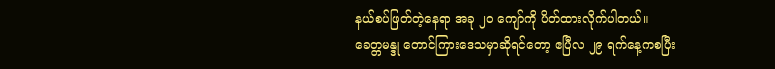နယ်စပ်ဖြတ်တဲ့နေရာ အခု ၂၀ ကျော်ကို ပိတ်ထားလိုက်ပါတယ်။
ခေတ္တမန္ဒု တောင်ကြားဒေသမှာဆိုရင်တော့ ဧပြီလ ၂၉ ရက်နေ့ကစပြီး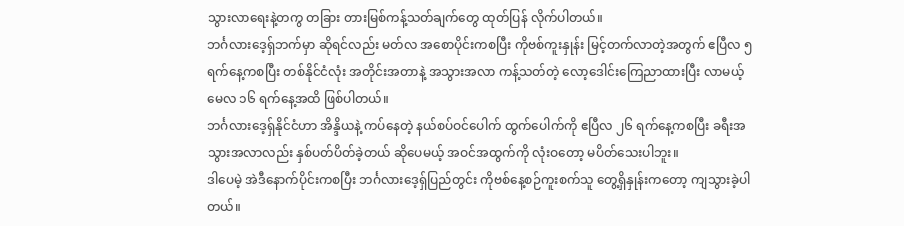သွားလာရေးနဲ့တကွ တခြား တားမြစ်ကန့်သတ်ချက်တွေ ထုတ်ပြန် လိုက်ပါတယ်။
ဘင်္ဂလားဒေ့ရှ်ဘက်မှာ ဆိုရင်လည်း မတ်လ အစောပိုင်းကစပြီး ကိုဗစ်ကူးနှုန်း မြင့်တက်လာတဲ့အတွက် ဧပြီလ ၅ ရက်နေ့ကစပြီး တစ်နိုင်ငံလုံး အတိုင်းအတာနဲ့ အသွားအလာ ကန့်သတ်တဲ့ လော့ဒေါင်းကြေညာထားပြီး လာမယ့် မေလ ၁၆ ရက်နေ့အထိ ဖြစ်ပါတယ်။
ဘင်္ဂလားဒေ့ရှ်နိုင်ငံဟာ အိန္ဒိယနဲ့ ကပ်နေတဲ့ နယ်စပ်ဝင်ပေါက် ထွက်ပေါက်ကို ဧပြီလ ၂၆ ရက်နေ့ကစပြီး ခရီးအသွားအလာလည်း နှစ်ပတ်ပိတ်ခဲ့တယ် ဆိုပေမယ့် အဝင်အထွက်ကို လုံးဝတော့ မပိတ်သေးပါဘူး။
ဒါပေမဲ့ အဲဒီနောက်ပိုင်းကစပြီး ဘင်္ဂလားဒေ့ရှ်ပြည်တွင်း ကိုဗစ်နေ့စဉ်ကူးစက်သူ တွေ့ရှိနှုန်းကတော့ ကျသွားခဲ့ပါတယ်။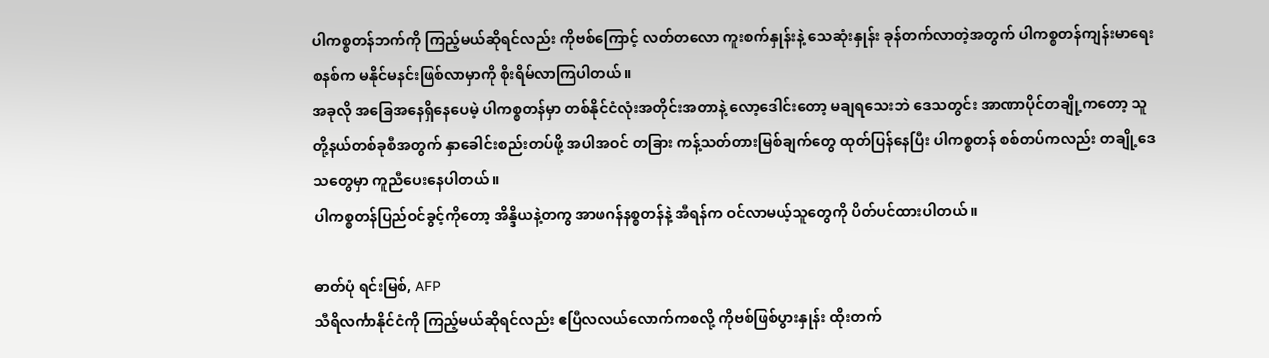ပါကစ္စတန်ဘက်ကို ကြည့်မယ်ဆိုရင်လည်း ကိုဗစ်ကြောင့် လတ်တလော ကူးစက်နှုန်းနဲ့ သေဆုံးနှုန်း ခုန်တက်လာတဲ့အတွက် ပါကစ္စတန်ကျန်းမာရေးစနစ်က မနိုင်မနင်းဖြစ်လာမှာကို စိုးရိမ်လာကြပါတယ်။
အခုလို အခြေအနေရှိနေပေမဲ့ ပါကစ္စတန်မှာ တစ်နိုင်ငံလုံးအတိုင်းအတာနဲ့ လော့ဒေါင်းတော့ မချရသေးဘဲ ဒေသတွင်း အာဏာပိုင်တချို့ကတော့ သူတို့နယ်တစ်ခုစီအတွက် နှာခေါင်းစည်းတပ်ဖို့ အပါအဝင် တခြား ကန့်သတ်တားမြစ်ချက်တွေ ထုတ်ပြန်နေပြီး ပါကစ္စတန် စစ်တပ်ကလည်း တချို့ဒေသတွေမှာ ကူညီပေးနေပါတယ်။
ပါကစ္စတန်ပြည်ဝင်ခွင့်ကိုတော့ အိန္ဒိယနဲ့တကွ အာဖဂန်နစ္စတန်နဲ့ အီရန်က ဝင်လာမယ့်သူတွေကို ပိတ်ပင်ထားပါတယ်။

ဓာတ်ပုံ ရင်းမြစ်, AFP
သီရိလင်္ကာနိုင်ငံကို ကြည့်မယ်ဆိုရင်လည်း ဧပြီလလယ်လောက်ကစလို့ ကိုဗစ်ဖြစ်ပွားနှုန်း ထိုးတက်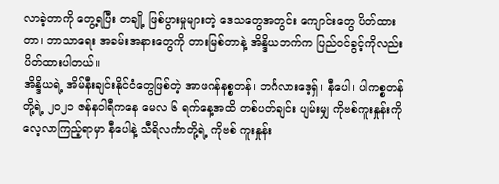လာခဲ့တာကို တွေ့ရပြီး တချို့ ဖြစ်ပွားမှုများတဲ့ ဒေသတွေအတွင်း ကျောင်းတွေ ပိတ်ထားတာ၊ ဘာသာရေး အခမ်းအနားတွေကို တားမြစ်တာနဲ့ အိန္ဒိယဘက်က ပြည်ဝင်ခွင့်ကိုလည်း ပိတ်ထားပါတယ်။
အိန္ဒိယရဲ့ အိမ်နီးချင်းနိုင်ငံတွေဖြစ်တဲ့ အာဖဂန်နစ္စတန်၊ ဘင်္ဂလားဒေ့ရှ်၊ နီပေါ၊ ပါကစ္စတန်တို့ရဲ့ ၂၀၂၁ ဇန်နဝါရီကနေ မေလ ၆ ရက်နေ့အထိ တစ်ပတ်ချင်း ပျမ်းမျှ ကိုဗစ်ကူးနှုန်းကို လေ့လာကြည့်ရာမှာ နီပေါနဲ့ သီရိလင်္ကာတို့ရဲ့ ကိုဗစ် ကူးနှုန်း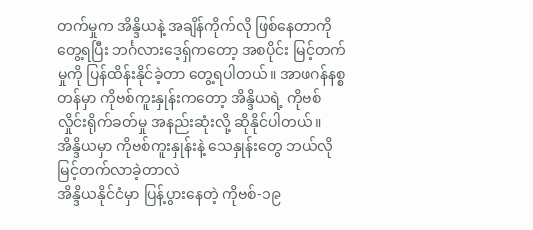တက်မှုက အိန္ဒိယနဲ့ အချိန်ကိုက်လို ဖြစ်နေတာကို တွေ့ရပြီး ဘင်္ဂလားဒေ့ရှ်ကတော့ အစပိုင်း မြင့်တက်မှုကို ပြန်ထိန်းနိုင်ခဲ့တာ တွေ့ရပါတယ်။ အာဖဂန်နစ္စတန်မှာ ကိုဗစ်ကူးနှုန်းကတော့ အိန္ဒိယရဲ့ ကိုဗစ်လှိုင်းရိုက်ခတ်မှု အနည်းဆုံးလို့ ဆိုနိုင်ပါတယ်။
အိန္ဒိယမှာ ကိုဗစ်ကူးနှုန်းနဲ့ သေနှုန်းတွေ ဘယ်လို မြင့်တက်လာခဲ့တာလဲ
အိန္ဒိယနိုင်ငံမှာ ပြန့်ပွားနေတဲ့ ကိုဗစ်-၁၉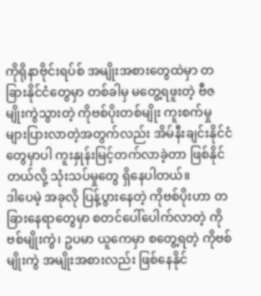ကိုရိုနာဗိုင်းရပ်စ် အမျိုးအစားတွေထဲမှာ တခြားနိုင်ငံတွေမှာ တစ်ခါမှ မတွေ့ရဖူးတဲ့ ဗီဇမျိုးကွဲသွားတဲ့ ကိုဗစ်ပိုးတစ်မျိုး ကူးစက်မှု များပြားလာတဲ့အတွက်လည်း အိမ်နီးချင်းနိုင်ငံတွေမှာပါ ကူးနှုန်းမြင့်တက်လာခဲ့တာ ဖြစ်နိုင်တယ်လို့ သုံးသပ်မှုတွေ ရှိနေပါတယ်။
ဒါပေမဲ့ အခုလို ပြန့်ပွားနေတဲ့ ကိုဗစ်ပိုးဟာ တခြားနေရာတွေမှာ စတင်ပေါ်ပေါက်လာတဲ့ ကိုဗစ်မျိုးကွဲ၊ ဥပမာ ယူကေမှာ စတွေ့ရတဲ့ ကိုဗစ်မျိုးကွဲ အမျိုးအစားလည်း ဖြစ်နေနိုင်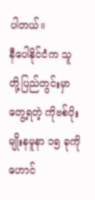ပါတယ်။
နီပေါနိုင်ငံက သူတို့ပြည်တွင်းမှာ တွေ့ရတဲ့ ကိုဗစ်ပိုး မျိုးနမူနာ ၁၅ ခုကို ဟောင်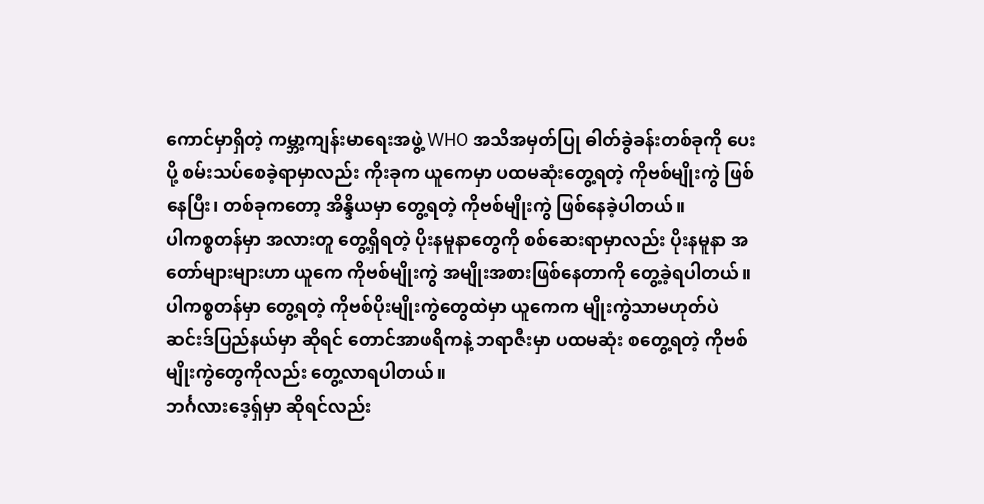ကောင်မှာရှိတဲ့ ကမ္ဘာ့ကျန်းမာရေးအဖွဲ့ WHO အသိအမှတ်ပြု ဓါတ်ခွဲခန်းတစ်ခုကို ပေးပို့ စမ်းသပ်စေခဲ့ရာမှာလည်း ကိုးခုက ယူကေမှာ ပထမဆုံးတွေ့ရတဲ့ ကိုဗစ်မျိုးကွဲ ဖြစ်နေပြီး၊ တစ်ခုကတော့ အိန္ဒိယမှာ တွေ့ရတဲ့ ကိုဗစ်မျိုးကွဲ ဖြစ်နေခဲ့ပါတယ်။
ပါကစ္စတန်မှာ အလားတူ တွေ့ရှိရတဲ့ ပိုးနမူနာတွေကို စစ်ဆေးရာမှာလည်း ပိုးနမူနာ အတော်များများဟာ ယူကေ ကိုဗစ်မျိုးကွဲ အမျိုးအစားဖြစ်နေတာကို တွေ့ခဲ့ရပါတယ်။
ပါကစ္စတန်မှာ တွေ့ရတဲ့ ကိုဗစ်ပိုးမျိုးကွဲတွေထဲမှာ ယူကေက မျိုးကွဲသာမဟုတ်ပဲ ဆင်းဒ်ပြည်နယ်မှာ ဆိုရင် တောင်အာဖရိကနဲ့ ဘရာဇီးမှာ ပထမဆုံး စတွေ့ရတဲ့ ကိုဗစ်မျိုးကွဲတွေကိုလည်း တွေ့လာရပါတယ်။
ဘင်္ဂလားဒေ့ရှ်မှာ ဆိုရင်လည်း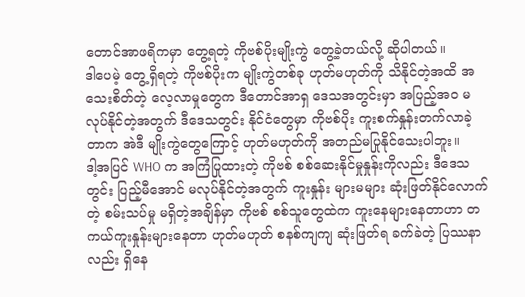တောင်အာဖရိကမှာ တွေ့ရတဲ့ ကိုဗစ်ပိုးမျိုးကွဲ တွေ့ခဲ့တယ်လို့ ဆိုပါတယ်။
ဒါပေမဲ့ တွေ့ရှိရတဲ့ ကိုဗစ်ပိုးက မျိုးကွဲတစ်ခု ဟုတ်မဟုတ်ကို သိနိုင်တဲ့အထိ အသေးစိတ်တဲ့ လေ့လာမှုတွေက ဒီတောင်အာရှ ဒေသအတွင်းမှာ အပြည့်အဝ မလုပ်နိုင်တဲ့အတွက် ဒီဒေသတွင်း နိုင်ငံတွေမှာ ကိုဗစ်ပိုး ကူးစက်နှုန်းတက်လာခဲ့တာက အဲဒီ မျိုးကွဲတွေကြောင့် ဟုတ်မဟုတ်ကို အတည်မပြုနိုင်သေးပါဘူး။
ဒါ့အပြင် WHO က အကြံပြုထားတဲ့ ကိုဗစ် စစ်ဆေးနိုင်မှုနှုန်းကိုလည်း ဒီဒေသတွင်း ပြည့်မီအောင် မလုပ်နိုင်တဲ့အတွက် ကူးနှုန်း များမများ ဆုံးဖြတ်နိုင်လောက်တဲ့ စမ်းသပ်မှု မရှိတဲ့အချိန်မှာ ကိုဗစ် စစ်သူတွေထဲက ကူးနေများနေတာဟာ တကယ်ကူးနှုန်းများနေတာ ဟုတ်မဟုတ် စနစ်ကျကျ ဆုံးဖြတ်ရ ခက်ခဲတဲ့ ပြဿနာလည်း ရှိနေ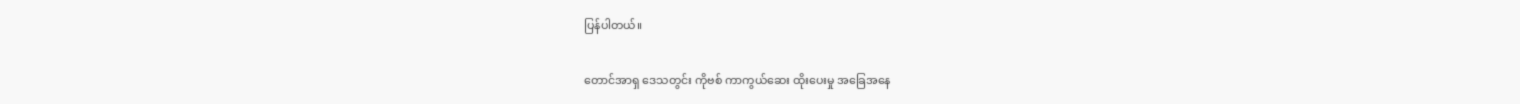ပြန်ပါတယ်။

တောင်အာရှ ဒေသတွင်း ကိုဗစ် ကာကွယ်ဆေး ထိုးပေးမှု အခြေအနေ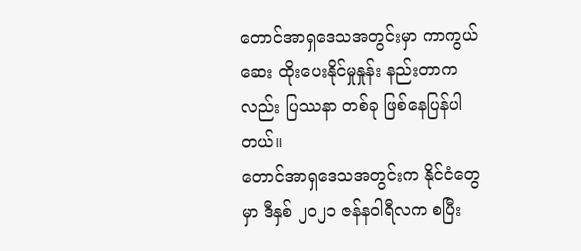တောင်အာရှဒေသအတွင်းမှာ ကာကွယ်ဆေး ထိုးပေးနိုင်မှုနှုန်း နည်းတာကလည်း ပြဿနာ တစ်ခု ဖြစ်နေပြန်ပါတယ်။
တောင်အာရှဒေသအတွင်းက နိုင်ငံတွေမှာ ဒီနှစ် ၂၀၂၁ ဇန်နဝါရီလက စပြီး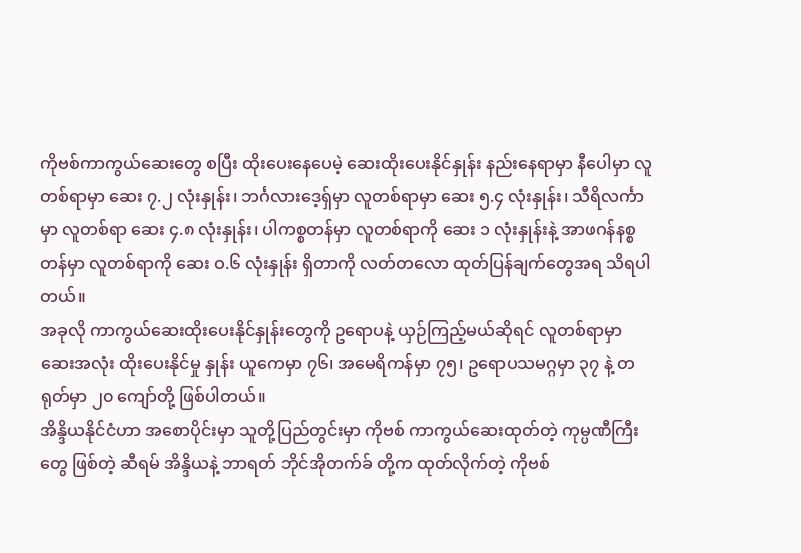ကိုဗစ်ကာကွယ်ဆေးတွေ စပြီး ထိုးပေးနေပေမဲ့ ဆေးထိုးပေးနိုင်နှုန်း နည်းနေရာမှာ နီပေါမှာ လူတစ်ရာမှာ ဆေး ၇.၂ လုံးနှုန်း၊ ဘင်္ဂလားဒေ့ရှ်မှာ လူတစ်ရာမှာ ဆေး ၅.၄ လုံးနှုန်း၊ သီရိလင်္ကာမှာ လူတစ်ရာ ဆေး ၄.၈ လုံးနှုန်း၊ ပါကစ္စတန်မှာ လူတစ်ရာကို ဆေး ၁ လုံးနှုန်းနဲ့ အာဖဂန်နစ္စတန်မှာ လူတစ်ရာကို ဆေး ဝ.၆ လုံးနှုန်း ရှိတာကို လတ်တလော ထုတ်ပြန်ချက်တွေအရ သိရပါတယ်။
အခုလို ကာကွယ်ဆေးထိုးပေးနိုင်နှုန်းတွေကို ဥရောပနဲ့ ယှဉ်ကြည့်မယ်ဆိုရင် လူတစ်ရာမှာ ဆေးအလုံး ထိုးပေးနိုင်မှု နှုန်း ယူကေမှာ ၇၆၊ အမေရိကန်မှာ ၇၅၊ ဥရောပသမဂ္ဂမှာ ၃၇ နဲ့ တရုတ်မှာ ၂၀ ကျော်တို့ ဖြစ်ပါတယ်။
အိန္ဒိယနိုင်ငံဟာ အစောပိုင်းမှာ သူတို့ပြည်တွင်းမှာ ကိုဗစ် ကာကွယ်ဆေးထုတ်တဲ့ ကုမ္ပဏီကြီးတွေ ဖြစ်တဲ့ ဆီရမ် အိန္ဒိယနဲ့ ဘာရတ် ဘိုင်အိုတက်ခ် တို့က ထုတ်လိုက်တဲ့ ကိုဗစ်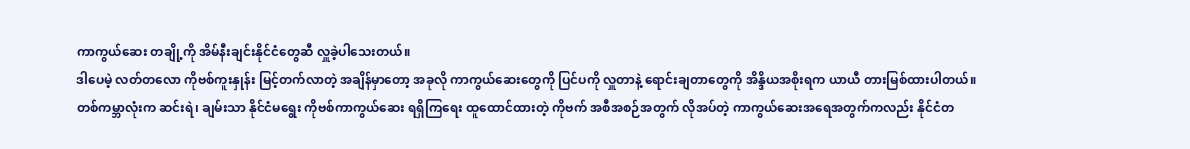ကာကွယ်ဆေး တချို့ကို အိမ်နီးချင်းနိုင်ငံတွေဆီ လှူခဲ့ပါသေးတယ်။
ဒါပေမဲ့ လတ်တလော ကိုဗစ်ကူးနှုန်း မြင့်တက်လာတဲ့ အချိန်မှာတော့ အခုလို ကာကွယ်ဆေးတွေကို ပြင်ပကို လှူတာနဲ့ ရောင်းချတာတွေကို အိန္ဒိယအစိုးရက ယာယီ တားမြစ်ထားပါတယ်။
တစ်ကမ္ဘာလုံးက ဆင်းရဲ၊ ချမ်းသာ နိုင်ငံမရွေး ကိုဗစ်ကာကွယ်ဆေး ရရှိကြရေး ထူထောင်ထားတဲ့ ကိုဗက် အစီအစဉ်အတွက် လိုအပ်တဲ့ ကာကွယ်ဆေးအရေအတွက်ကလည်း နိုင်ငံတ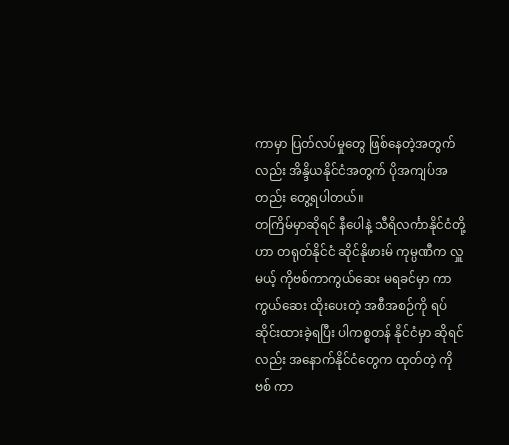ကာမှာ ပြတ်လပ်မှုတွေ ဖြစ်နေတဲ့အတွက်လည်း အိန္ဒိယနိုင်ငံအတွက် ပိုအကျပ်အတည်း တွေ့ရပါတယ်။
တကြိမ်မှာဆိုရင် နီပေါနဲ့ သီရိလင်္ကာနိုင်ငံတို့ဟာ တရုတ်နိုင်ငံ ဆိုင်နိုဖားမ် ကုမ္ပဏီက လှူမယ့် ကိုဗစ်ကာကွယ်ဆေး မရခင်မှာ ကာကွယ်ဆေး ထိုးပေးတဲ့ အစီအစဉ်ကို ရပ်ဆိုင်းထားခဲ့ရပြီး ပါကစ္စတန် နိုင်ငံမှာ ဆိုရင်လည်း အနောက်နိုင်ငံတွေက ထုတ်တဲ့ ကိုဗစ် ကာ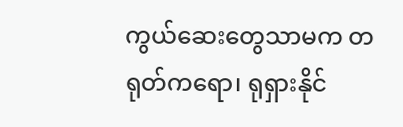ကွယ်ဆေးတွေသာမက တရုတ်ကရော၊ ရုရှားနိုင်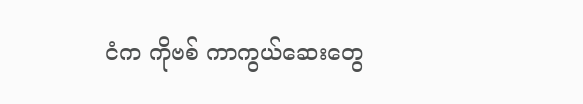ငံက ကိုဗစ် ကာကွယ်ဆေးတွေ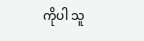ကိုပါ သူ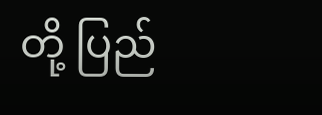တို့ ပြည်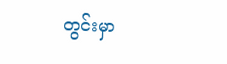တွင်းမှာ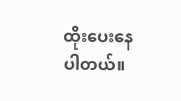ထိုးပေးနေပါတယ်။